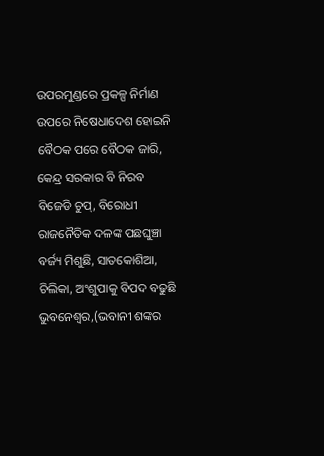ଉପରମୁଣ୍ଡରେ ପ୍ରକଳ୍ପ ନିର୍ମାଣ ଉପରେ ନିଷେଧାଦେଶ ହୋଇନି
ବୈଠକ ପରେ ବୈଠକ ଜାରି, କେନ୍ଦ୍ର ସରକାର ବି ନିରବ
ବିଜେଡି ଚୁପ୍, ବିରୋଧୀ ରାଜନୈତିକ ଦଳଙ୍କ ପଛଘୁଞ୍ଚା
ବର୍ଜ୍ୟ ମିଶୁଛି, ସାତକୋଶିଆ, ଚିଲିକା, ଅଂଶୁପାକୁ ବିପଦ ବଢୁଛି
ଭୁବନେଶ୍ୱର,(ଭବାନୀ ଶଙ୍କର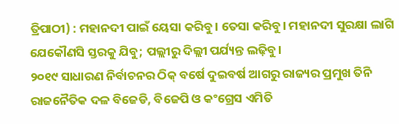ତ୍ରିପାଠୀ) : ମହାନଦୀ ପାଇଁ ୟେସା କରିବୁ। ତେସା କରିବୁ। ମହାନଦୀ ସୁରକ୍ଷା ଲାଗି ଯେକୌଣସି ସ୍ତରକୁ ଯିବୁ; ପଲ୍ଲୀରୁ ଦିଲ୍ଲୀ ପର୍ଯ୍ୟନ୍ତ ଲଢ଼ିବୁ।
୨୦୧୯ ସାଧାରଣ ନିର୍ବାଚନର ଠିକ୍ ବର୍ଷେ ଦୁଇବର୍ଷ ଆଗରୁ ରାଜ୍ୟର ପ୍ରମୁଖ ତିନି ରାଜନୈତିକ ଦଳ ବିଜେଡି, ବିଜେପି ଓ କଂଗ୍ରେସ ଏମିତି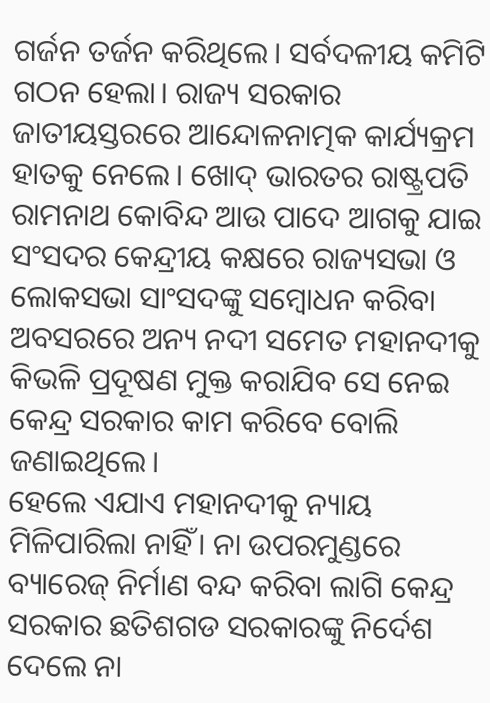ଗର୍ଜନ ତର୍ଜନ କରିଥିଲେ। ସର୍ବଦଳୀୟ କମିଟି ଗଠନ ହେଲା। ରାଜ୍ୟ ସରକାର ଜାତୀୟସ୍ତରରେ ଆନ୍ଦୋଳନାତ୍ମକ କାର୍ଯ୍ୟକ୍ରମ ହାତକୁ ନେଲେ। ଖୋଦ୍ ଭାରତର ରାଷ୍ଟ୍ରପତି ରାମନାଥ କୋବିନ୍ଦ ଆଉ ପାଦେ ଆଗକୁ ଯାଇ ସଂସଦର କେନ୍ଦ୍ରୀୟ କକ୍ଷରେ ରାଜ୍ୟସଭା ଓ ଲୋକସଭା ସାଂସଦଙ୍କୁ ସମ୍ବୋଧନ କରିବା ଅବସରରେ ଅନ୍ୟ ନଦୀ ସମେତ ମହାନଦୀକୁ କିଭଳି ପ୍ରଦୂଷଣ ମୁକ୍ତ କରାଯିବ ସେ ନେଇ କେନ୍ଦ୍ର ସରକାର କାମ କରିବେ ବୋଲି ଜଣାଇଥିଲେ।
ହେଲେ ଏଯାଏ ମହାନଦୀକୁ ନ୍ୟାୟ ମିଳିପାରିଲା ନାହିଁ। ନା ଉପରମୁଣ୍ଡରେ ବ୍ୟାରେଜ୍ ନିର୍ମାଣ ବନ୍ଦ କରିବା ଲାଗି କେନ୍ଦ୍ର ସରକାର ଛତିଶଗଡ ସରକାରଙ୍କୁ ନିର୍ଦେଶ ଦେଲେ ନା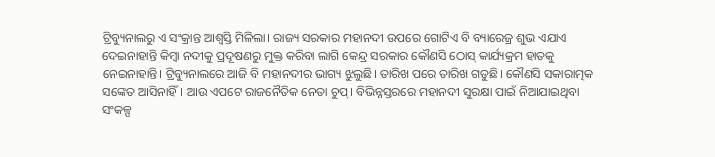ଟ୍ରିବ୍ୟୁନାଲରୁ ଏ ସଂକ୍ରାନ୍ତ ଆଶ୍ବସ୍ତି ମିଳିଲା। ରାଜ୍ୟ ସରକାର ମହାନଦୀ ଉପରେ ଗୋଟିଏ ବି ବ୍ୟାରେଜ୍ର ଶୁଭ ଏଯାଏ ଦେଇନାହାନ୍ତି କିମ୍ବା ନଦୀକୁ ପ୍ରଦୂଷଣରୁ ମୁକ୍ତ କରିବା ଲାଗି କେନ୍ଦ୍ର ସରକାର କୌଣସି ଠୋସ୍ କାର୍ଯ୍ୟକ୍ରମ ହାତକୁ ନେଇନାହାନ୍ତି। ଟ୍ରିବ୍ୟୁନାଲରେ ଆଜି ବି ମହାନଦୀର ଭାଗ୍ୟ ଝୁଲୁଛି। ତାରିଖ ପରେ ତାରିଖ ଗଡୁଛି। କୌଣସି ସକାରାତ୍ମକ ସଙ୍କେତ ଆସିନାହିଁ। ଆଉ ଏପଟେ ରାଜନୈତିକ ନେତା ଚୁପ୍। ବିଭିନ୍ନସ୍ତରରେ ମହାନଦୀ ସୁରକ୍ଷା ପାଇଁ ନିଆଯାଇଥିବା ସଂକଳ୍ପ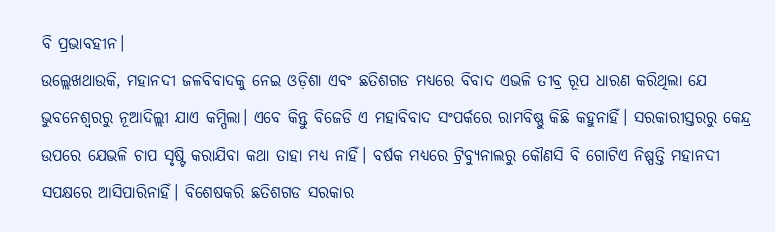ବି ପ୍ରଭାବହୀନ।
ଉଲ୍ଲେଖଥାଉକି, ମହାନଦୀ ଜଳବିବାଦକୁ ନେଇ ଓଡ଼ିଶା ଏବଂ ଛତିଶଗଡ ମଧ୍ୟରେ ବିବାଦ ଏଭଳି ତୀବ୍ର ରୂପ ଧାରଣ କରିଥିଲା ଯେ ଭୁବନେଶ୍ବରରୁ ନୂଆଦିଲ୍ଲୀ ଯାଏ କମ୍ପିଲା। ଏବେ କିନ୍ତୁ ବିଜେଡି ଏ ମହାବିବାଦ ସଂପର୍କରେ ରାମବିଷ୍ଣୁ କିଛି କହୁନାହିଁ। ସରକାରୀସ୍ତରରୁ କେନ୍ଦ୍ର ଉପରେ ଯେଭଳି ଚାପ ସୃଷ୍ଟି କରାଯିବା କଥା ତାହା ମଧ୍ୟ ନାହିଁ। ବର୍ଷକ ମଧ୍ୟରେ ଟ୍ରିବ୍ୟୁନାଲରୁ କୌଣସି ବି ଗୋଟିଏ ନିଷ୍ପତ୍ତି ମହାନଦୀ ସପକ୍ଷରେ ଆସିପାରିନାହିଁ। ବିଶେଷକରି ଛତିଶଗଡ ସରକାର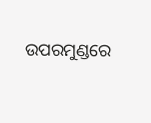ଉପରମୁଣ୍ଡରେ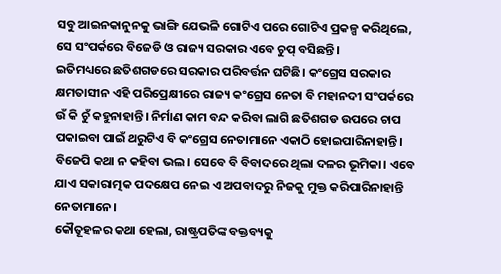ସବୁ ଆଇନକାନୁନକୁ ଭାଙ୍ଗି ଯେଭଳି ଗୋଟିଏ ପରେ ଗୋଟିଏ ପ୍ରକଳ୍ପ କରିଥିଲେ, ସେ ସଂପର୍କରେ ବିଜେଡି ଓ ରାଜ୍ୟ ସରକାର ଏବେ ଚୁପ୍ ବସିଛନ୍ତି।
ଇତିମଧ୍ୟରେ ଛତିଶଗଡରେ ସରକାର ପରିବର୍ତ୍ତନ ଘଟିଛି। କଂଗ୍ରେସ ସରକାର କ୍ଷମତାସୀନ ଏହି ପରିପ୍ରେକ୍ଷୀରେ ରାଜ୍ୟ କଂଗ୍ରେସ ନେତା ବି ମହାନଦୀ ସଂପର୍କରେ ଉଁ କି ଚୁଁ କହୁନାହାନ୍ତି। ନିର୍ମାଣ କାମ ବନ୍ଦ କରିବା ଲାଗି ଛତିଶଗଡ ଉପରେ ଚାପ ପକାଇବା ପାଇଁ ଥରୁଟିଏ ବି କଂଗ୍ରେସ ନେତାମାନେ ଏକାଠି ହୋଇପାରିନାହାନ୍ତି।
ବିଜେପି କଥା ନ କହିବା ଭଲ। ସେବେ ବି ବିବାଦରେ ଥିଲା ଦଳର ଭୂମିକା। ଏବେ ଯାଏ ସକାରାତ୍ମକ ପଦକ୍ଷେପ ନେଇ ଏ ଅପବାଦରୁ ନିଜକୁ ମୁକ୍ତ କରିପାରିନାହାନ୍ତି ନେତାମାନେ।
କୌତୂହଳର କଥା ହେଲା, ରାଷ୍ଟ୍ରପତିଙ୍କ ବକ୍ତବ୍ୟକୁ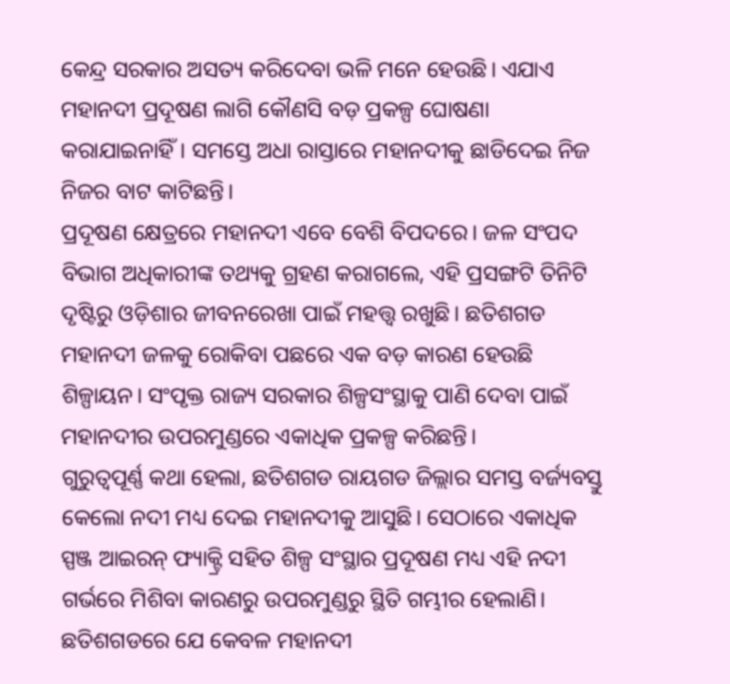କେନ୍ଦ୍ର ସରକାର ଅସତ୍ୟ କରିଦେବା ଭଳି ମନେ ହେଉଛି। ଏଯାଏ ମହାନଦୀ ପ୍ରଦୂଷଣ ଲାଗି କୌଣସି ବଡ଼ ପ୍ରକଳ୍ପ ଘୋଷଣା କରାଯାଇନାହିଁ। ସମସ୍ତେ ଅଧା ରାସ୍ତାରେ ମହାନଦୀକୁ ଛାଡିଦେଇ ନିଜ ନିଜର ବାଟ କାଟିଛନ୍ତି।
ପ୍ରଦୂଷଣ କ୍ଷେତ୍ରରେ ମହାନଦୀ ଏବେ ବେଶି ବିପଦରେ। ଜଳ ସଂପଦ ବିଭାଗ ଅଧିକାରୀଙ୍କ ତଥ୍ୟକୁ ଗ୍ରହଣ କରାଗଲେ, ଏହି ପ୍ରସଙ୍ଗଟି ତିନିଟି ଦୃଷ୍ଟିରୁ ଓଡ଼ିଶାର ଜୀବନରେଖା ପାଇଁ ମହତ୍ତ୍ବ ରଖୁଛି। ଛତିଶଗଡ ମହାନଦୀ ଜଳକୁ ରୋକିବା ପଛରେ ଏକ ବଡ଼ କାରଣ ହେଉଛି ଶିଳ୍ପାୟନ। ସଂପୃକ୍ତ ରାଜ୍ୟ ସରକାର ଶିଳ୍ପସଂସ୍ଥାକୁ ପାଣି ଦେବା ପାଇଁ ମହାନଦୀର ଉପରମୁଣ୍ଡରେ ଏକାଧିକ ପ୍ରକଳ୍ପ କରିଛନ୍ତି।
ଗୁରୁତ୍ବପୂର୍ଣ୍ଣ କଥା ହେଲା, ଛତିଶଗଡ ରାୟଗଡ ଜିଲ୍ଲାର ସମସ୍ତ ବର୍ଜ୍ୟବସ୍ତୁ କେଲୋ ନଦୀ ମଧ୍ୟ ଦେଇ ମହାନଦୀକୁ ଆସୁଛି। ସେଠାରେ ଏକାଧିକ ସ୍ପଞ୍ଜ ଆଇରନ୍ ଫ୍ୟାକ୍ଟ୍ରି ସହିତ ଶିଳ୍ପ ସଂସ୍ଥାର ପ୍ରଦୂଷଣ ମଧ୍ୟ ଏହି ନଦୀ ଗର୍ଭରେ ମିଶିବା କାରଣରୁ ଉପରମୁଣ୍ଡରୁ ସ୍ଥିତି ଗମ୍ଭୀର ହେଲାଣି।
ଛତିଶଗଡରେ ଯେ କେବଳ ମହାନଦୀ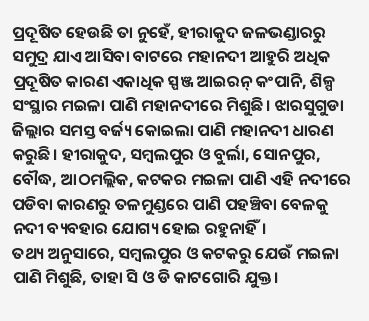ପ୍ରଦୂଷିତ ହେଉଛି ତା ନୁହେଁ, ହୀରାକୁଦ ଜଳଭଣ୍ଡାରରୁ ସମୁଦ୍ର ଯାଏ ଆସିବା ବାଟରେ ମହାନଦୀ ଆହୁରି ଅଧିକ ପ୍ରଦୂଷିତ କାରଣ ଏକାଧିକ ସ୍ପଞ୍ଜ ଆଇରନ୍ କଂପାନି, ଶିଳ୍ପ ସଂସ୍ଥାର ମଇଳା ପାଣି ମହାନଦୀରେ ମିଶୁଛି। ଝାରସୁଗୁଡା ଜିଲ୍ଲାର ସମସ୍ତ ବର୍ଜ୍ୟ କୋଇଲା ପାଣି ମହାନଦୀ ଧାରଣ କରୁଛି। ହୀରାକୁଦ, ସମ୍ବଲପୁର ଓ ବୁର୍ଲା, ସୋନପୁର, ବୌଦ୍ଧ, ଆଠମଲ୍ଲିକ, କଟକର ମଇଳା ପାଣି ଏହି ନଦୀରେ ପଡିବା କାରଣରୁ ତଳମୁଣ୍ଡରେ ପାଣି ପହଞ୍ଚିବା ବେଳକୁ ନଦୀ ବ୍ୟବହାର ଯୋଗ୍ୟ ହୋଇ ରହୁନାହିଁ।
ତଥ୍ୟ ଅନୁସାରେ, ସମ୍ବଲପୁର ଓ କଟକରୁ ଯେଉଁ ମଇଳା ପାଣି ମିଶୁଛି, ତାହା ସି ଓ ଡି କାଟଗୋରି ଯୁକ୍ତ।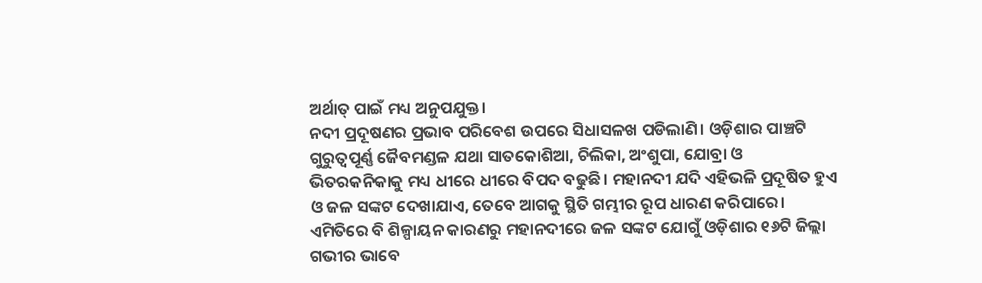ଅର୍ଥାତ୍ ପାଇଁ ମଧ୍ୟ ଅନୁପଯୁକ୍ତ।
ନଦୀ ପ୍ରଦୂଷଣର ପ୍ରଭାବ ପରିବେଶ ଉପରେ ସିଧାସଳଖ ପଡିଲାଣି। ଓଡ଼ିଶାର ପାଞ୍ଚଟି ଗୁରୁତ୍ବପୂର୍ଣ୍ଣ ଜୈବମଣ୍ଡଳ ଯଥା ସାତକୋଶିଆ, ଚିଲିକା, ଅଂଶୁପା, ଯୋବ୍ରା ଓ ଭିତରକନିକାକୁ ମଧ୍ୟ ଧୀରେ ଧୀରେ ବିପଦ ବଢୁଛି। ମହାନଦୀ ଯଦି ଏହିଭଳି ପ୍ରଦୂଷିତ ହୁଏ ଓ ଜଳ ସଙ୍କଟ ଦେଖାଯାଏ, ତେବେ ଆଗକୁ ସ୍ଥିତି ଗମ୍ଭୀର ରୂପ ଧାରଣ କରିପାରେ।
ଏମିତିରେ ବି ଶିଳ୍ପାୟନ କାରଣରୁ ମହାନଦୀରେ ଜଳ ସଙ୍କଟ ଯୋଗୁଁ ଓଡ଼ିଶାର ୧୬ଟି ଜିଲ୍ଲା ଗଭୀର ଭାବେ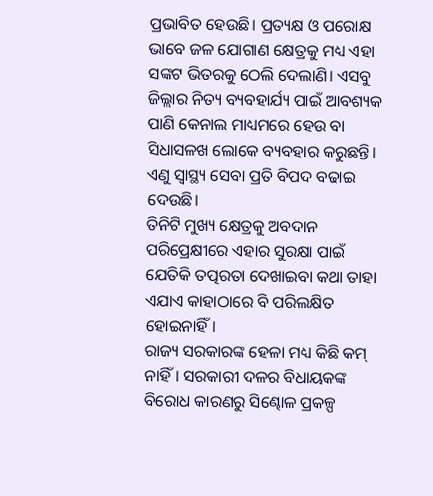ପ୍ରଭାବିତ ହେଉଛି। ପ୍ରତ୍ୟକ୍ଷ ଓ ପରୋକ୍ଷ ଭାବେ ଜଳ ଯୋଗାଣ କ୍ଷେତ୍ରକୁ ମଧ୍ୟ ଏହା ସଙ୍କଟ ଭିତରକୁ ଠେଲି ଦେଲାଣି। ଏସବୁ ଜିଲ୍ଲାର ନିତ୍ୟ ବ୍ୟବହାର୍ଯ୍ୟ ପାଇଁ ଆବଶ୍ୟକ ପାଣି କେନାଲ ମାଧ୍ୟମରେ ହେଉ ବା ସିଧାସଳଖ ଲୋକେ ବ୍ୟବହାର କରୁଛନ୍ତି। ଏଣୁ ସ୍ବାସ୍ଥ୍ୟ ସେବା ପ୍ରତି ବିପଦ ବଢାଇ ଦେଉଛି।
ତିନିଟି ମୁଖ୍ୟ କ୍ଷେତ୍ରକୁ ଅବଦାନ ପରିପ୍ରେକ୍ଷୀରେ ଏହାର ସୁରକ୍ଷା ପାଇଁ ଯେତିକି ତତ୍ପରତା ଦେଖାଇବା କଥା ତାହା ଏଯାଏ କାହାଠାରେ ବି ପରିଲକ୍ଷିତ ହୋଇନାହିଁ।
ରାଜ୍ୟ ସରକାରଙ୍କ ହେଳା ମଧ୍ୟ କିଛି କମ୍ ନାହିଁ। ସରକାରୀ ଦଳର ବିଧାୟକଙ୍କ ବିରୋଧ କାରଣରୁ ସିଣ୍ଢୋଳ ପ୍ରକଳ୍ପ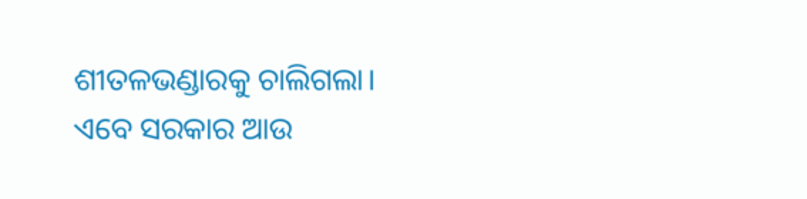ଶୀତଳଭଣ୍ଡାରକୁ ଚାଲିଗଲା। ଏବେ ସରକାର ଆଉ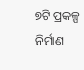୭ଟି ପ୍ରକଳ୍ପ ନିର୍ମାଣ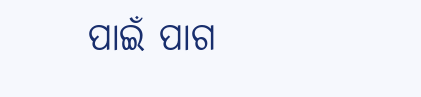ପାଇଁ ପାଗ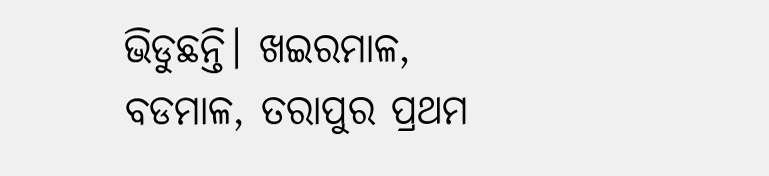ଭିଡୁଛନ୍ତି। ଖଇରମାଳ, ବଡମାଳ, ତରାପୁର ପ୍ରଥମ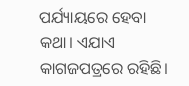ପର୍ଯ୍ୟାୟରେ ହେବା କଥା। ଏଯାଏ କାଗଜପତ୍ରରେ ରହିଛି।